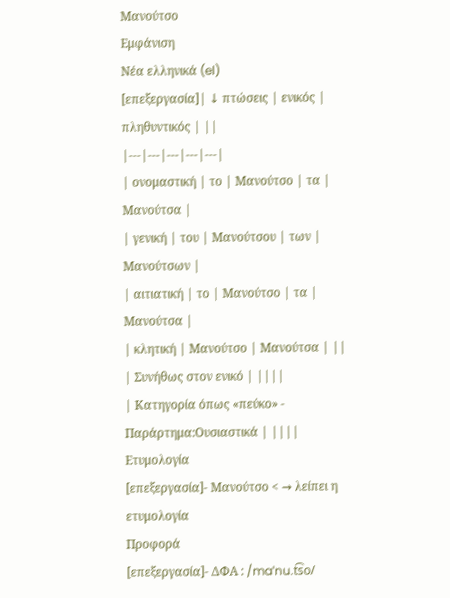Μανούτσο
Εμφάνιση
Νέα ελληνικά (el)
[επεξεργασία]| ↓ πτώσεις | ενικός | πληθυντικός | ||
|---|---|---|---|---|
| ονομαστική | το | Μανούτσο | τα | Μανούτσα |
| γενική | του | Μανούτσου | των | Μανούτσων |
| αιτιατική | το | Μανούτσο | τα | Μανούτσα |
| κλητική | Μανούτσο | Μανούτσα | ||
| Συνήθως στον ενικό | ||||
| Κατηγορία όπως «πεύκο» - Παράρτημα:Ουσιαστικά | ||||
Ετυμολογία
[επεξεργασία]- Μανούτσο < → λείπει η ετυμολογία
Προφορά
[επεξεργασία]- ΔΦΑ : /maˈnu.t͡so/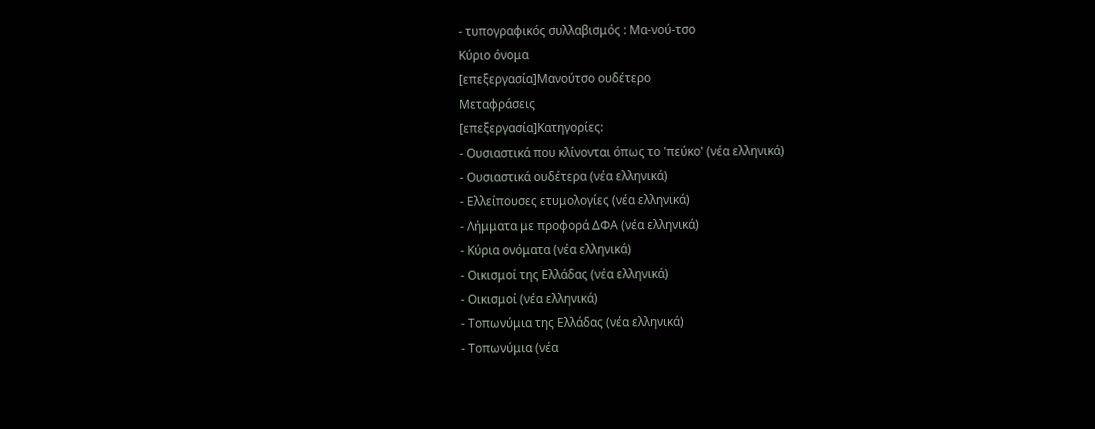- τυπογραφικός συλλαβισμός : Μα‐νού‐τσο
Κύριο όνομα
[επεξεργασία]Μανούτσο ουδέτερο
Μεταφράσεις
[επεξεργασία]Κατηγορίες:
- Ουσιαστικά που κλίνονται όπως το 'πεύκο' (νέα ελληνικά)
- Ουσιαστικά ουδέτερα (νέα ελληνικά)
- Ελλείπουσες ετυμολογίες (νέα ελληνικά)
- Λήμματα με προφορά ΔΦΑ (νέα ελληνικά)
- Κύρια ονόματα (νέα ελληνικά)
- Οικισμοί της Ελλάδας (νέα ελληνικά)
- Οικισμοί (νέα ελληνικά)
- Τοπωνύμια της Ελλάδας (νέα ελληνικά)
- Τοπωνύμια (νέα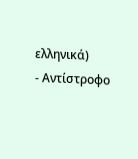ελληνικά)
- Αντίστροφο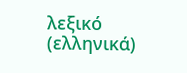λεξικό (ελληνικά)